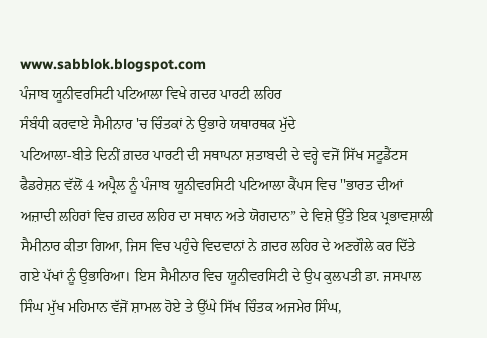www.sabblok.blogspot.com
ਪੰਜਾਬ ਯੂਨੀਵਰਸਿਟੀ ਪਟਿਆਲਾ ਵਿਖੇ ਗਦਰ ਪਾਰਟੀ ਲਹਿਰ
ਸੰਬੰਧੀ ਕਰਵਾਏ ਸੈਮੀਨਾਰ 'ਚ ਚਿੰਤਕਾਂ ਨੇ ਉਭਾਰੇ ਯਥਾਰਥਕ ਮੁੱਦੇ
ਪਟਿਆਲਾ-ਬੀਤੇ ਦਿਨੀਂ ਗ਼ਦਰ ਪਾਰਟੀ ਦੀ ਸਥਾਪਨਾ ਸ਼ਤਾਬਦੀ ਦੇ ਵਰ੍ਹੇ ਵਜੋਂ ਸਿੱਖ ਸਟੂਡੈਂਟਸ ਫੈਡਰੇਸ਼ਨ ਵੱਲੋਂ 4 ਅਪ੍ਰੈਲ ਨੂੰ ਪੰਜਾਬ ਯੂਨੀਵਰਸਿਟੀ ਪਟਿਆਲਾ ਕੈਂਪਸ ਵਿਚ ''ਭਾਰਤ ਦੀਆਂ ਅਜ਼ਾਦੀ ਲਹਿਰਾਂ ਵਿਚ ਗ਼ਦਰ ਲਹਿਰ ਦਾ ਸਥਾਨ ਅਤੇ ਯੋਗਦਾਨ” ਦੇ ਵਿਸ਼ੇ ਉੱਤੇ ਇਕ ਪ੍ਰਭਾਵਸ਼ਾਲੀ ਸੈਮੀਨਾਰ ਕੀਤਾ ਗਿਆ, ਜਿਸ ਵਿਚ ਪਹੁੰਚੇ ਵਿਦਵਾਨਾਂ ਨੇ ਗ਼ਦਰ ਲਹਿਰ ਦੇ ਅਣਗੌਲੇ ਕਰ ਦਿੱਤੇ ਗਏ ਪੱਖਾਂ ਨੂੰ ਉਭਾਰਿਆ। ਇਸ ਸੈਮੀਨਾਰ ਵਿਚ ਯੂਨੀਵਰਸਿਟੀ ਦੇ ਉਪ ਕੁਲਪਤੀ ਡਾ. ਜਸਪਾਲ ਸਿੰਘ ਮੁੱਖ ਮਹਿਮਾਨ ਵੱਜੋਂ ਸ਼ਾਮਲ ਹੋਏ ਤੇ ਉੱਘੇ ਸਿੱਖ ਚਿੰਤਕ ਅਜਮੇਰ ਸਿੰਘ,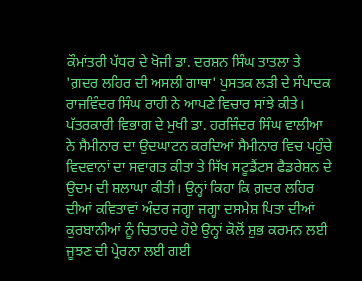ਕੌਮਾਂਤਰੀ ਪੱਧਰ ਦੇ ਖੋਜੀ ਡਾ. ਦਰਸ਼ਨ ਸਿੰਘ ਤਾਤਲਾ ਤੇ 'ਗ਼ਦਰ ਲਹਿਰ ਦੀ ਅਸਲੀ ਗਾਥਾ' ਪੁਸਤਕ ਲੜੀ ਦੇ ਸੰਪਾਦਕ ਰਾਜਵਿੰਦਰ ਸਿੰਘ ਰਾਹੀ ਨੇ ਆਪਣੇ ਵਿਚਾਰ ਸਾਂਝੇ ਕੀਤੇ।
ਪੱਤਰਕਾਰੀ ਵਿਭਾਗ ਦੇ ਮੁਖੀ ਡਾ. ਹਰਜਿੰਦਰ ਸਿੰਘ ਵਾਲੀਆ ਨੇ ਸੈਮੀਨਾਰ ਦਾ ਉਦਘਾਟਨ ਕਰਦਿਆਂ ਸੈਮੀਨਾਰ ਵਿਚ ਪਹੁੰਚੇ ਵਿਦਵਾਨਾਂ ਦਾ ਸਵਾਗਤ ਕੀਤਾ ਤੇ ਸਿੱਖ ਸਟੂਡੈਂਟਸ ਫੈਡਰੇਸ਼ਨ ਦੇ ਉਦਮ ਦੀ ਸ਼ਲਾਘਾ ਕੀਤੀ। ਉਨ੍ਹਾਂ ਕਿਹਾ ਕਿ ਗ਼ਦਰ ਲਹਿਰ ਦੀਆਂ ਕਵਿਤਾਵਾਂ ਅੰਦਰ ਜਗ੍ਹਾ ਜਗ੍ਹਾ ਦਸਮੇਸ਼ ਪਿਤਾ ਦੀਆਂ ਕੁਰਬਾਨੀਆਂ ਨੂੰ ਚਿਤਾਰਦੇ ਹੋਏ ਉਨ੍ਹਾਂ ਕੋਲੋਂ ਸ਼ੁਭ ਕਰਮਨ ਲਈ ਜੂਝਣ ਦੀ ਪ੍ਰੇਰਨਾ ਲਈ ਗਈ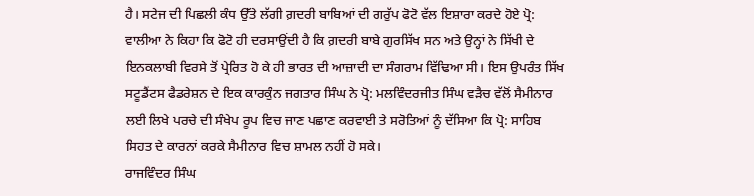ਹੈ। ਸਟੇਜ ਦੀ ਪਿਛਲੀ ਕੰਧ ਉੱਤੇ ਲੱਗੀ ਗ਼ਦਰੀ ਬਾਬਿਆਂ ਦੀ ਗਰੁੱਪ ਫੋਟੋ ਵੱਲ ਇਸ਼ਾਰਾ ਕਰਦੇ ਹੋਏ ਪ੍ਰੋ: ਵਾਲੀਆ ਨੇ ਕਿਹਾ ਕਿ ਫੋਟੋ ਹੀ ਦਰਸਾਉਂਦੀ ਹੈ ਕਿ ਗ਼ਦਰੀ ਬਾਬੇ ਗੁਰਸਿੱਖ ਸਨ ਅਤੇ ਉਨ੍ਹਾਂ ਨੇ ਸਿੱਖੀ ਦੇ ਇਨਕਲਾਬੀ ਵਿਰਸੇ ਤੋਂ ਪ੍ਰੇਰਿਤ ਹੋ ਕੇ ਹੀ ਭਾਰਤ ਦੀ ਆਜ਼ਾਦੀ ਦਾ ਸੰਗਰਾਮ ਵਿੱਢਿਆ ਸੀ। ਇਸ ਉਪਰੰਤ ਸਿੱਖ ਸਟੂਡੈਂਟਸ ਫੈਡਰੇਸ਼ਨ ਦੇ ਇਕ ਕਾਰਕੁੰਨ ਜਗਤਾਰ ਸਿੰਘ ਨੇ ਪ੍ਰੋ: ਮਲਵਿੰਦਰਜੀਤ ਸਿੰਘ ਵੜੈਚ ਵੱਲੋਂ ਸੈਮੀਨਾਰ ਲਈ ਲਿਖੇ ਪਰਚੇ ਦੀ ਸੰਖੇਪ ਰੂਪ ਵਿਚ ਜਾਣ ਪਛਾਣ ਕਰਵਾਈ ਤੇ ਸਰੋਤਿਆਂ ਨੂੰ ਦੱਸਿਆ ਕਿ ਪ੍ਰੋ: ਸਾਹਿਬ ਸਿਹਤ ਦੇ ਕਾਰਨਾਂ ਕਰਕੇ ਸੈਮੀਨਾਰ ਵਿਚ ਸ਼ਾਮਲ ਨਹੀਂ ਹੋ ਸਕੇ।
ਰਾਜਵਿੰਦਰ ਸਿੰਘ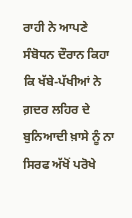ਰਾਹੀ ਨੇ ਆਪਣੇ ਸੰਬੋਧਨ ਦੌਰਾਨ ਕਿਹਾ ਕਿ ਖੱਬੇ-ਪੱਖੀਆਂ ਨੇ ਗ਼ਦਰ ਲਹਿਰ ਦੇ ਬੁਨਿਆਦੀ ਖ਼ਾਸੇ ਨੂੰ ਨਾ ਸਿਰਫ ਅੱਖੋਂ ਪਰੋਖੇ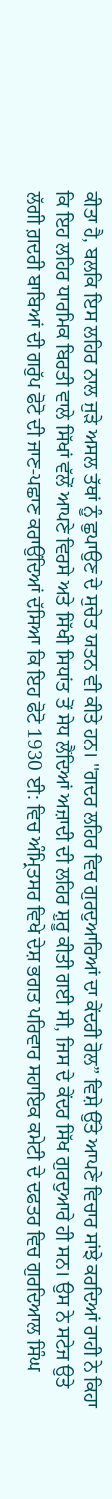ਕੀਤਾ ਹੈ, ਬਲਕਿ ਇਸ ਲਹਿਰ ਨਾਲ ਜੁੜੇ ਅਸਲ ਤੱਥਾਂ ਨੂੰ ਛੁਪਾਉਣ ਦੇ ਸੁਚੇਤ ਯਤਨ ਵੀ ਕੀਤੇ ਹਨ। ''ਗਦਰ ਲਹਿਰ ਵਿਚ ਗੁਰਦੁਆਰਿਆਂ ਦਾ ਕੇਂਦਰੀ ਰੋਲ” ਵਿਸ਼ੇ ਉੱਤੇ ਆਪਣੇ ਵਿਚਾਰ ਸਾਂਝੇ ਕਰਦਿਆਂ ਰਾਹੀ ਨੇ ਕਿਹਾ ਕਿ ਇਹ ਲਹਿਰ ਧਾਰਮਿਕ ਬਿਰਤੀ ਵਾਲੇ ਸਿੱਖਾਂ ਵੱਲੋਂ ਆਪਣੇ ਵਿਰਸੇ ਅਤੇ ਸਿੱਖੀ ਸਿਧਾਂਤ ਤੋਂ ਸੇਧ ਲੈਂਦਿਆਂ ਅਜ਼ਾਦੀ ਦੀ ਲਹਿਰ ਸ਼ੁਰੂ ਕੀਤੀ ਗਈ ਸੀ, ਜਿਸ ਦੇ ਕੇਂਦਰ ਸਿੱਖ ਗੁਰਦੁਆਰੇ ਹੀ ਸਨ। ਉਸ ਨੇ ਸਟੇਜ ਉਤੇ ਲੱਗੀ ਗ਼ਦਰੀ ਬਾਬਿਆਂ ਦੀ ਗਰੁੱਪ ਫੋਟੋ ਦੀ ਜਾਣ-ਪਛਾਣ ਕਰਾਉਂਦਿਆਂ ਦੱਸਿਆ ਕਿ ਇਹ ਫੋਟੋ 1930 ਈ: ਵਿਚ ਅੰਮ੍ਰਿਤਸਰ ਵਿਖੇ ਦੇਸ਼ ਭਗਤ ਪਰਿਵਾਰ ਸਹਾਇਕ ਕਮੇਟੀ ਦੇ ਦਫਤਰ ਵਿਚ ਗੁਰਦਿਆਲ ਸਿੰਘ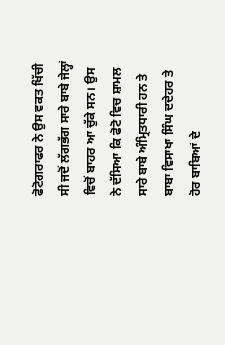ਫੋਟੋਗਰਾਫਰ ਨੇ ਉਸ ਵਕਤ ਖਿੱਚੀ ਸੀ ਜਦੋਂ ਲੱਗਭੱਗ ਸਾਰੇ ਬਾਬੇ ਜੇਲ੍ਹਾਂ ਵਿਚੋਂ ਬਾਹਰ ਆ ਚੁੱਕੇ ਸਨ। ਉਸ ਨੇ ਦੱਸਿਆ ਕਿ ਫੋਟੋ ਵਿਚ ਸ਼ਾਮਲ ਸਾਰੇ ਬਾਬੇ ਅੰਮ੍ਰਿਤਧਾਰੀ ਹਨ ਤੇ ਬਾਬਾ ਵਿਸਾਖਾ ਸਿੰਘ ਦਦੇਹਰ ਤੇ ਹੋਰ ਬਾਬਿਆਂ ਦੇ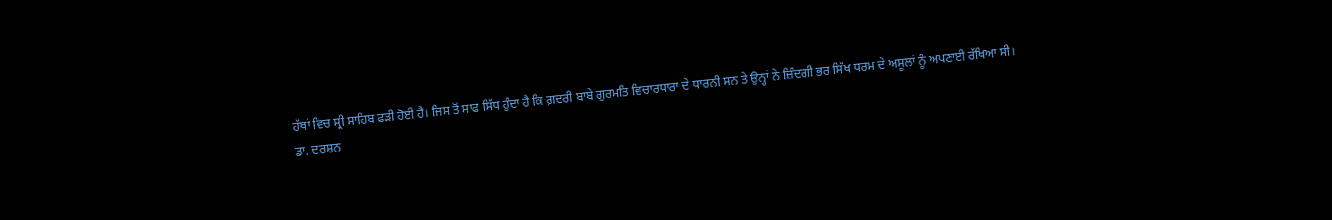ਹੱਥਾਂ ਵਿਚ ਸ੍ਰੀ ਸਾਹਿਬ ਫੜੀ ਹੋਈ ਹੈ। ਜਿਸ ਤੋਂ ਸਾਫ ਸਿੱਧ ਹੁੰਦਾ ਹੈ ਕਿ ਗ਼ਦਰੀ ਬਾਬੇ ਗੁਰਮਤਿ ਵਿਚਾਰਧਾਰਾ ਦੇ ਧਾਰਨੀ ਸਨ ਤੇ ਉਨ੍ਹਾਂ ਨੇ ਜ਼ਿੰਦਗੀ ਭਰ ਸਿੱਖ ਧਰਮ ਦੇ ਅਸੂਲਾਂ ਨੂੰ ਅਪਣਾਈ ਰੱਖਿਆ ਸੀ।
ਡਾ. ਦਰਸ਼ਨ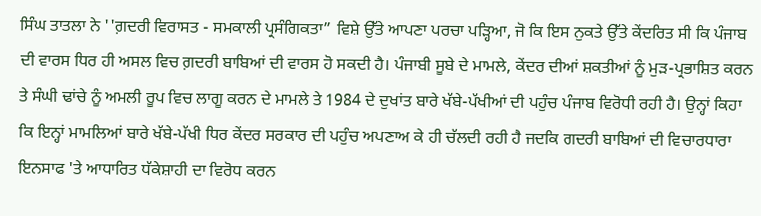ਸਿੰਘ ਤਾਤਲਾ ਨੇ ''ਗ਼ਦਰੀ ਵਿਰਾਸਤ - ਸਮਕਾਲੀ ਪ੍ਰਸੰਗਿਕਤਾ” ਵਿਸ਼ੇ ਉੱਤੇ ਆਪਣਾ ਪਰਚਾ ਪੜ੍ਹਿਆ, ਜੋ ਕਿ ਇਸ ਨੁਕਤੇ ਉੱਤੇ ਕੇਂਦਰਿਤ ਸੀ ਕਿ ਪੰਜਾਬ ਦੀ ਵਾਰਸ ਧਿਰ ਹੀ ਅਸਲ ਵਿਚ ਗ਼ਦਰੀ ਬਾਬਿਆਂ ਦੀ ਵਾਰਸ ਹੋ ਸਕਦੀ ਹੈ। ਪੰਜਾਬੀ ਸੂਬੇ ਦੇ ਮਾਮਲੇ, ਕੇਂਦਰ ਦੀਆਂ ਸ਼ਕਤੀਆਂ ਨੂੰ ਮੁੜ-ਪ੍ਰਭਾਸ਼ਿਤ ਕਰਨ ਤੇ ਸੰਘੀ ਢਾਂਚੇ ਨੂੰ ਅਮਲੀ ਰੂਪ ਵਿਚ ਲਾਗੂ ਕਰਨ ਦੇ ਮਾਮਲੇ ਤੇ 1984 ਦੇ ਦੁਖਾਂਤ ਬਾਰੇ ਖੱਬੇ-ਪੱਖੀਆਂ ਦੀ ਪਹੁੰਚ ਪੰਜਾਬ ਵਿਰੋਧੀ ਰਹੀ ਹੈ। ਉਨ੍ਹਾਂ ਕਿਹਾ ਕਿ ਇਨ੍ਹਾਂ ਮਾਮਲਿਆਂ ਬਾਰੇ ਖੱਬੇ-ਪੱਖੀ ਧਿਰ ਕੇਂਦਰ ਸਰਕਾਰ ਦੀ ਪਹੁੰਚ ਅਪਣਾਅ ਕੇ ਹੀ ਚੱਲਦੀ ਰਹੀ ਹੈ ਜਦਕਿ ਗਦਰੀ ਬਾਬਿਆਂ ਦੀ ਵਿਚਾਰਧਾਰਾ ਇਨਸਾਫ 'ਤੇ ਆਧਾਰਿਤ ਧੱਕੇਸ਼ਾਹੀ ਦਾ ਵਿਰੋਧ ਕਰਨ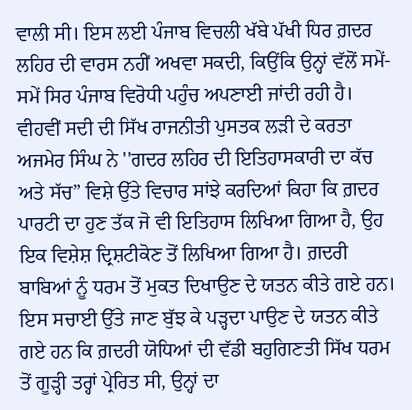ਵਾਲੀ ਸੀ। ਇਸ ਲਈ ਪੰਜਾਬ ਵਿਚਲੀ ਖੱਬੇ ਪੱਖੀ ਧਿਰ ਗ਼ਦਰ ਲਹਿਰ ਦੀ ਵਾਰਸ ਨਹੀਂ ਅਖਵਾ ਸਕਦੀ, ਕਿਉਂਕਿ ਉਨ੍ਹਾਂ ਵੱਲੋਂ ਸਮੇਂ-ਸਮੇਂ ਸਿਰ ਪੰਜਾਬ ਵਿਰੋਧੀ ਪਹੁੰਚ ਅਪਣਾਈ ਜਾਂਦੀ ਰਹੀ ਹੈ।
ਵੀਹਵੀਂ ਸਦੀ ਦੀ ਸਿੱਖ ਰਾਜਨੀਤੀ ਪੁਸਤਕ ਲੜੀ ਦੇ ਕਰਤਾ ਅਜਮੇਰ ਸਿੰਘ ਨੇ ''ਗਦਰ ਲਹਿਰ ਦੀ ਇਤਿਹਾਸਕਾਰੀ ਦਾ ਕੱਚ ਅਤੇ ਸੱਚ” ਵਿਸ਼ੇ ਉੱਤੇ ਵਿਚਾਰ ਸਾਂਝੇ ਕਰਦਿਆਂ ਕਿਹਾ ਕਿ ਗ਼ਦਰ ਪਾਰਟੀ ਦਾ ਹੁਣ ਤੱਕ ਜੋ ਵੀ ਇਤਿਹਾਸ ਲਿਖਿਆ ਗਿਆ ਹੈ, ਉਹ ਇਕ ਵਿਸ਼ੇਸ਼ ਦ੍ਰਿਸ਼ਟੀਕੋਣ ਤੋਂ ਲਿਖਿਆ ਗਿਆ ਹੈ। ਗ਼ਦਰੀ ਬਾਬਿਆਂ ਨੂੰ ਧਰਮ ਤੋਂ ਮੁਕਤ ਦਿਖਾਉਣ ਦੇ ਯਤਨ ਕੀਤੇ ਗਏ ਹਨ। ਇਸ ਸਚਾਈ ਉੱਤੇ ਜਾਣ ਬੁੱਝ ਕੇ ਪੜ੍ਹਦਾ ਪਾਉਣ ਦੇ ਯਤਨ ਕੀਤੇ ਗਏ ਹਨ ਕਿ ਗ਼ਦਰੀ ਯੋਧਿਆਂ ਦੀ ਵੱਡੀ ਬਹੁਗਿਣਤੀ ਸਿੱਖ ਧਰਮ ਤੋਂ ਗੂੜ੍ਹੀ ਤਰ੍ਹਾਂ ਪ੍ਰੇਰਿਤ ਸੀ, ਉਨ੍ਹਾਂ ਦਾ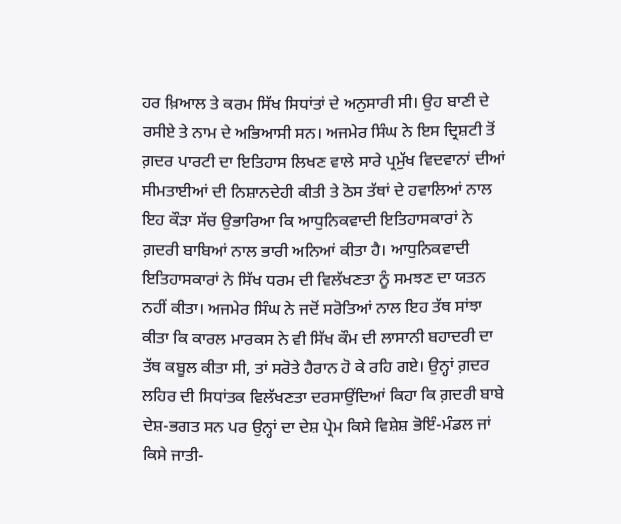ਹਰ ਖ਼ਿਆਲ ਤੇ ਕਰਮ ਸਿੱਖ ਸਿਧਾਂਤਾਂ ਦੇ ਅਨੁਸਾਰੀ ਸੀ। ਉਹ ਬਾਣੀ ਦੇ ਰਸੀਏ ਤੇ ਨਾਮ ਦੇ ਅਭਿਆਸੀ ਸਨ। ਅਜਮੇਰ ਸਿੰਘ ਨੇ ਇਸ ਦ੍ਰਿਸ਼ਟੀ ਤੋਂ ਗ਼ਦਰ ਪਾਰਟੀ ਦਾ ਇਤਿਹਾਸ ਲਿਖਣ ਵਾਲੇ ਸਾਰੇ ਪ੍ਰਮੁੱਖ ਵਿਦਵਾਨਾਂ ਦੀਆਂ ਸੀਮਤਾਈਆਂ ਦੀ ਨਿਸ਼ਾਨਦੇਹੀ ਕੀਤੀ ਤੇ ਠੋਸ ਤੱਥਾਂ ਦੇ ਹਵਾਲਿਆਂ ਨਾਲ ਇਹ ਕੌੜਾ ਸੱਚ ਉਭਾਰਿਆ ਕਿ ਆਧੁਨਿਕਵਾਦੀ ਇਤਿਹਾਸਕਾਰਾਂ ਨੇ ਗ਼ਦਰੀ ਬਾਬਿਆਂ ਨਾਲ ਭਾਰੀ ਅਨਿਆਂ ਕੀਤਾ ਹੈ। ਆਧੁਨਿਕਵਾਦੀ ਇਤਿਹਾਸਕਾਰਾਂ ਨੇ ਸਿੱਖ ਧਰਮ ਦੀ ਵਿਲੱਖਣਤਾ ਨੂੰ ਸਮਝਣ ਦਾ ਯਤਨ ਨਹੀਂ ਕੀਤਾ। ਅਜਮੇਰ ਸਿੰਘ ਨੇ ਜਦੋਂ ਸਰੋਤਿਆਂ ਨਾਲ ਇਹ ਤੱਥ ਸਾਂਝਾ ਕੀਤਾ ਕਿ ਕਾਰਲ ਮਾਰਕਸ ਨੇ ਵੀ ਸਿੱਖ ਕੌਮ ਦੀ ਲਾਸਾਨੀ ਬਹਾਦਰੀ ਦਾ ਤੱਥ ਕਬੂਲ ਕੀਤਾ ਸੀ, ਤਾਂ ਸਰੋਤੇ ਹੈਰਾਨ ਹੋ ਕੇ ਰਹਿ ਗਏ। ਉਨ੍ਹਾਂ ਗ਼ਦਰ ਲਹਿਰ ਦੀ ਸਿਧਾਂਤਕ ਵਿਲੱਖਣਤਾ ਦਰਸਾਉਂਦਿਆਂ ਕਿਹਾ ਕਿ ਗ਼ਦਰੀ ਬਾਬੇ ਦੇਸ਼-ਭਗਤ ਸਨ ਪਰ ਉਨ੍ਹਾਂ ਦਾ ਦੇਸ਼ ਪ੍ਰੇਮ ਕਿਸੇ ਵਿਸ਼ੇਸ਼ ਭੋਇੰ-ਮੰਡਲ ਜਾਂ ਕਿਸੇ ਜਾਤੀ-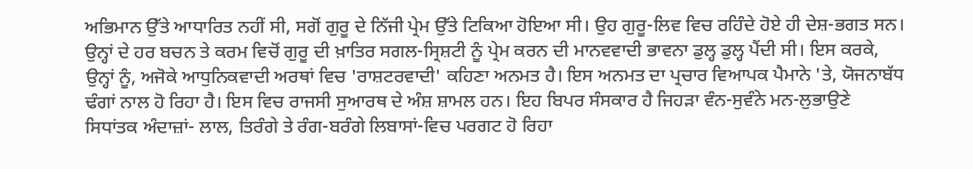ਅਭਿਮਾਨ ਉੱਤੇ ਆਧਾਰਿਤ ਨਹੀਂ ਸੀ, ਸਗੋਂ ਗੁਰੂ ਦੇ ਨਿੱਜੀ ਪ੍ਰੇਮ ਉੱਤੇ ਟਿਕਿਆ ਹੋਇਆ ਸੀ। ਉਹ ਗੁਰੂ-ਲਿਵ ਵਿਚ ਰਹਿੰਦੇ ਹੋਏ ਹੀ ਦੇਸ਼-ਭਗਤ ਸਨ। ਉਨ੍ਹਾਂ ਦੇ ਹਰ ਬਚਨ ਤੇ ਕਰਮ ਵਿਚੋਂ ਗੁਰੂ ਦੀ ਖ਼ਾਤਿਰ ਸਗਲ-ਸ੍ਰਿਸ਼ਟੀ ਨੂੰ ਪ੍ਰੇਮ ਕਰਨ ਦੀ ਮਾਨਵਵਾਦੀ ਭਾਵਨਾ ਡੁਲ੍ਹ ਡੁਲ੍ਹ ਪੈਂਦੀ ਸੀ। ਇਸ ਕਰਕੇ, ਉਨ੍ਹਾਂ ਨੂੰ, ਅਜੋਕੇ ਆਧੁਨਿਕਵਾਦੀ ਅਰਥਾਂ ਵਿਚ 'ਰਾਸ਼ਟਰਵਾਦੀ' ਕਹਿਣਾ ਅਨਮਤ ਹੈ। ਇਸ ਅਨਮਤ ਦਾ ਪ੍ਰਚਾਰ ਵਿਆਪਕ ਪੈਮਾਨੇ 'ਤੇ, ਯੋਜਨਾਬੱਧ ਢੰਗਾਂ ਨਾਲ ਹੋ ਰਿਹਾ ਹੈ। ਇਸ ਵਿਚ ਰਾਜਸੀ ਸੁਆਰਥ ਦੇ ਅੰਸ਼ ਸ਼ਾਮਲ ਹਨ। ਇਹ ਬਿਪਰ ਸੰਸਕਾਰ ਹੈ ਜਿਹੜਾ ਵੰਨ-ਸੁਵੰਨੇ ਮਨ-ਲੁਭਾਉਣੇ ਸਿਧਾਂਤਕ ਅੰਦਾਜ਼ਾਂ- ਲਾਲ, ਤਿਰੰਗੇ ਤੇ ਰੰਗ-ਬਰੰਗੇ ਲਿਬਾਸਾਂ-ਵਿਚ ਪਰਗਟ ਹੋ ਰਿਹਾ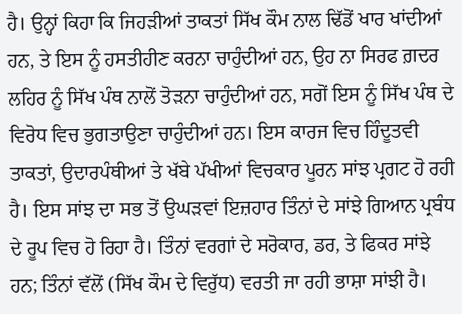ਹੈ। ਉਨ੍ਹਾਂ ਕਿਹਾ ਕਿ ਜਿਹੜੀਆਂ ਤਾਕਤਾਂ ਸਿੱਖ ਕੌਮ ਨਾਲ ਢਿੱਡੋਂ ਖਾਰ ਖਾਂਦੀਆਂ ਹਨ, ਤੇ ਇਸ ਨੂੰ ਹਸਤੀਹੀਣ ਕਰਨਾ ਚਾਹੁੰਦੀਆਂ ਹਨ, ਉਹ ਨਾ ਸਿਰਫ ਗ਼ਦਰ ਲਹਿਰ ਨੂੰ ਸਿੱਖ ਪੰਥ ਨਾਲੋਂ ਤੋੜਨਾ ਚਾਹੁੰਦੀਆਂ ਹਨ, ਸਗੋਂ ਇਸ ਨੂੰ ਸਿੱਖ ਪੰਥ ਦੇ ਵਿਰੋਧ ਵਿਚ ਭੁਗਤਾਉਣਾ ਚਾਹੁੰਦੀਆਂ ਹਨ। ਇਸ ਕਾਰਜ ਵਿਚ ਹਿੰਦੂਤਵੀ ਤਾਕਤਾਂ, ਉਦਾਰਪੰਥੀਆਂ ਤੇ ਖੱਬੇ ਪੱਖੀਆਂ ਵਿਚਕਾਰ ਪੂਰਨ ਸਾਂਝ ਪ੍ਰਗਟ ਹੋ ਰਹੀ ਹੈ। ਇਸ ਸਾਂਝ ਦਾ ਸਭ ਤੋਂ ਉਘੜਵਾਂ ਇਜ਼ਹਾਰ ਤਿੰਨਾਂ ਦੇ ਸਾਂਝੇ ਗਿਆਨ ਪ੍ਰਬੰਧ ਦੇ ਰੂਪ ਵਿਚ ਹੋ ਰਿਹਾ ਹੈ। ਤਿੰਨਾਂ ਵਰਗਾਂ ਦੇ ਸਰੋਕਾਰ, ਡਰ, ਤੇ ਫਿਕਰ ਸਾਂਝੇ ਹਨ; ਤਿੰਨਾਂ ਵੱਲੋਂ (ਸਿੱਖ ਕੌਮ ਦੇ ਵਿਰੁੱਧ) ਵਰਤੀ ਜਾ ਰਹੀ ਭਾਸ਼ਾ ਸਾਂਝੀ ਹੈ।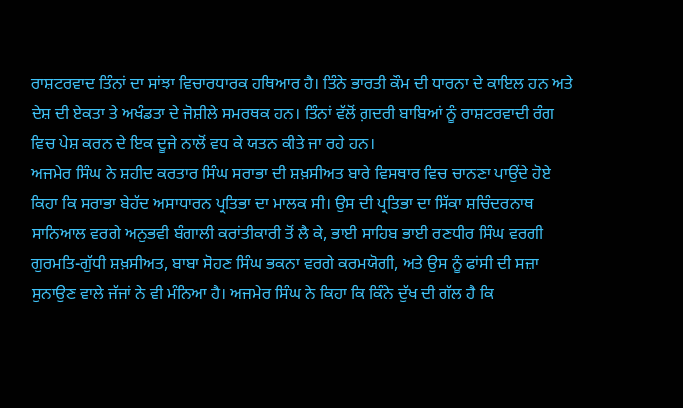ਰਾਸ਼ਟਰਵਾਦ ਤਿੰਨਾਂ ਦਾ ਸਾਂਝਾ ਵਿਚਾਰਧਾਰਕ ਹਥਿਆਰ ਹੈ। ਤਿੰਨੇ ਭਾਰਤੀ ਕੌਮ ਦੀ ਧਾਰਨਾ ਦੇ ਕਾਇਲ ਹਨ ਅਤੇ ਦੇਸ਼ ਦੀ ਏਕਤਾ ਤੇ ਅਖੰਡਤਾ ਦੇ ਜੋਸ਼ੀਲੇ ਸਮਰਥਕ ਹਨ। ਤਿੰਨਾਂ ਵੱਲੋਂ ਗ਼ਦਰੀ ਬਾਬਿਆਂ ਨੂੰ ਰਾਸ਼ਟਰਵਾਦੀ ਰੰਗ ਵਿਚ ਪੇਸ਼ ਕਰਨ ਦੇ ਇਕ ਦੂਜੇ ਨਾਲੋਂ ਵਧ ਕੇ ਯਤਨ ਕੀਤੇ ਜਾ ਰਹੇ ਹਨ।
ਅਜਮੇਰ ਸਿੰਘ ਨੇ ਸ਼ਹੀਦ ਕਰਤਾਰ ਸਿੰਘ ਸਰਾਭਾ ਦੀ ਸ਼ਖ਼ਸੀਅਤ ਬਾਰੇ ਵਿਸਥਾਰ ਵਿਚ ਚਾਨਣਾ ਪਾਉਂਦੇ ਹੋਏ ਕਿਹਾ ਕਿ ਸਰਾਭਾ ਬੇਹੱਦ ਅਸਾਧਾਰਨ ਪ੍ਰਤਿਭਾ ਦਾ ਮਾਲਕ ਸੀ। ਉਸ ਦੀ ਪ੍ਰਤਿਭਾ ਦਾ ਸਿੱਕਾ ਸ਼ਚਿੰਦਰਨਾਥ ਸਾਨਿਆਲ ਵਰਗੇ ਅਨੁਭਵੀ ਬੰਗਾਲੀ ਕਰਾਂਤੀਕਾਰੀ ਤੋਂ ਲੈ ਕੇ, ਭਾਈ ਸਾਹਿਬ ਭਾਈ ਰਣਧੀਰ ਸਿੰਘ ਵਰਗੀ ਗੁਰਮਤਿ-ਗੁੱਧੀ ਸ਼ਖ਼ਸੀਅਤ, ਬਾਬਾ ਸੋਹਣ ਸਿੰਘ ਭਕਨਾ ਵਰਗੇ ਕਰਮਯੋਗੀ, ਅਤੇ ਉਸ ਨੂੰ ਫਾਂਸੀ ਦੀ ਸਜ਼ਾ ਸੁਨਾਉਣ ਵਾਲੇ ਜੱਜਾਂ ਨੇ ਵੀ ਮੰਨਿਆ ਹੈ। ਅਜਮੇਰ ਸਿੰਘ ਨੇ ਕਿਹਾ ਕਿ ਕਿੰਨੇ ਦੁੱਖ ਦੀ ਗੱਲ ਹੈ ਕਿ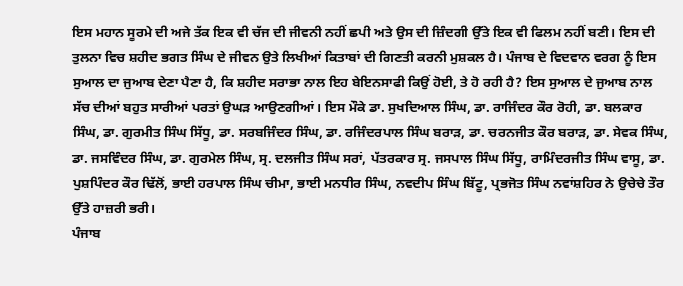ਇਸ ਮਹਾਨ ਸੂਰਮੇ ਦੀ ਅਜੇ ਤੱਕ ਇਕ ਵੀ ਚੱਜ ਦੀ ਜੀਵਨੀ ਨਹੀਂ ਛਪੀ ਅਤੇ ਉਸ ਦੀ ਜ਼ਿੰਦਗੀ ਉੱਤੇ ਇਕ ਵੀ ਫਿਲਮ ਨਹੀਂ ਬਣੀ। ਇਸ ਦੀ ਤੁਲਨਾ ਵਿਚ ਸ਼ਹੀਦ ਭਗਤ ਸਿੰਘ ਦੇ ਜੀਵਨ ਉਤੇ ਲਿਖੀਆਂ ਕਿਤਾਬਾਂ ਦੀ ਗਿਣਤੀ ਕਰਨੀ ਮੁਸ਼ਕਲ ਹੈ। ਪੰਜਾਬ ਦੇ ਵਿਦਵਾਨ ਵਰਗ ਨੂੰ ਇਸ ਸੁਆਲ ਦਾ ਜੁਆਬ ਦੇਣਾ ਪੈਣਾ ਹੈ, ਕਿ ਸ਼ਹੀਦ ਸਰਾਭਾ ਨਾਲ ਇਹ ਬੇਇਨਸਾਫੀ ਕਿਉਂ ਹੋਈ, ਤੇ ਹੋ ਰਹੀ ਹੈ? ਇਸ ਸੁਆਲ ਦੇ ਜੁਆਬ ਨਾਲ ਸੱਚ ਦੀਆਂ ਬਹੁਤ ਸਾਰੀਆਂ ਪਰਤਾਂ ਉਘੜ ਆਉਣਗੀਆਂ। ਇਸ ਮੌਕੇ ਡਾ. ਸੁਖਦਿਆਲ ਸਿੰਘ, ਡਾ. ਰਾਜਿੰਦਰ ਕੌਰ ਰੋਹੀ, ਡਾ. ਬਲਕਾਰ ਸਿੰਘ, ਡਾ. ਗੁਰਮੀਤ ਸਿੰਘ ਸਿੱਧੂ, ਡਾ. ਸਰਬਜਿੰਦਰ ਸਿੰਘ, ਡਾ. ਰਜਿੰਦਰਪਾਲ ਸਿੰਘ ਬਰਾੜ, ਡਾ. ਚਰਨਜੀਤ ਕੌਰ ਬਰਾੜ, ਡਾ. ਸੇਵਕ ਸਿੰਘ, ਡਾ. ਜਸਵਿੰਦਰ ਸਿੰਘ, ਡਾ. ਗੁਰਮੇਲ ਸਿੰਘ, ਸ੍ਰ. ਦਲਜੀਤ ਸਿੰਘ ਸਰਾਂ, ਪੱਤਰਕਾਰ ਸ੍ਰ. ਜਸਪਾਲ ਸਿੰਘ ਸਿੱਧੂ, ਰਾਮਿੰਦਰਜੀਤ ਸਿੰਘ ਵਾਸੂ, ਡਾ. ਪੁਸ਼ਪਿੰਦਰ ਕੌਰ ਢਿੱਲੋਂ, ਭਾਈ ਹਰਪਾਲ ਸਿੰਘ ਚੀਮਾ, ਭਾਈ ਮਨਧੀਰ ਸਿੰਘ, ਨਵਦੀਪ ਸਿੰਘ ਬਿੱਟੂ, ਪ੍ਰਭਜੋਤ ਸਿੰਘ ਨਵਾਂਸ਼ਹਿਰ ਨੇ ਉਚੇਚੇ ਤੌਰ ਉੱਤੇ ਹਾਜ਼ਰੀ ਭਰੀ।
ਪੰਜਾਬ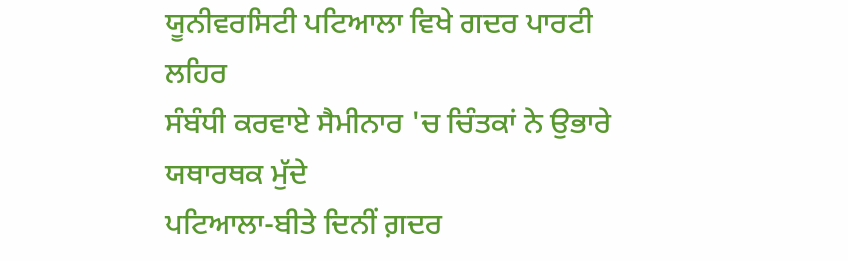ਯੂਨੀਵਰਸਿਟੀ ਪਟਿਆਲਾ ਵਿਖੇ ਗਦਰ ਪਾਰਟੀ ਲਹਿਰ
ਸੰਬੰਧੀ ਕਰਵਾਏ ਸੈਮੀਨਾਰ 'ਚ ਚਿੰਤਕਾਂ ਨੇ ਉਭਾਰੇ ਯਥਾਰਥਕ ਮੁੱਦੇ
ਪਟਿਆਲਾ-ਬੀਤੇ ਦਿਨੀਂ ਗ਼ਦਰ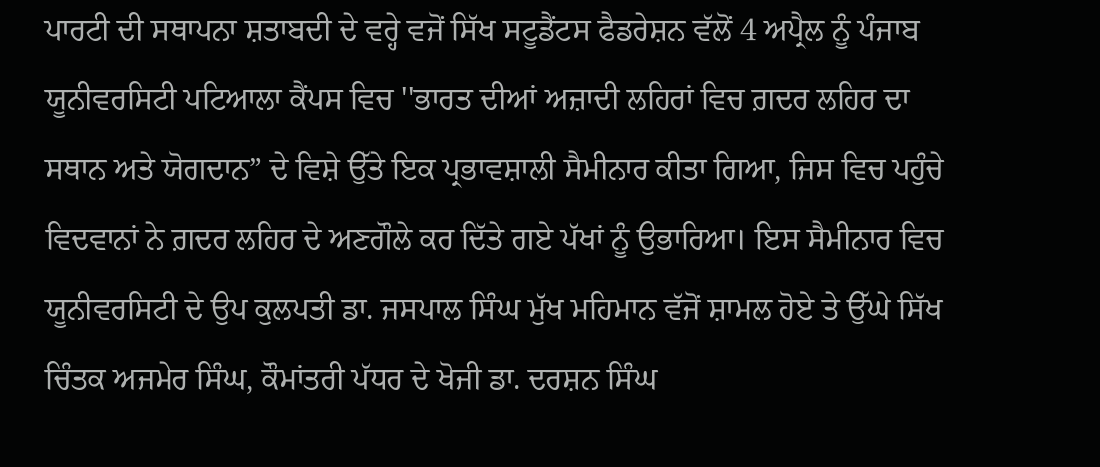ਪਾਰਟੀ ਦੀ ਸਥਾਪਨਾ ਸ਼ਤਾਬਦੀ ਦੇ ਵਰ੍ਹੇ ਵਜੋਂ ਸਿੱਖ ਸਟੂਡੈਂਟਸ ਫੈਡਰੇਸ਼ਨ ਵੱਲੋਂ 4 ਅਪ੍ਰੈਲ ਨੂੰ ਪੰਜਾਬ ਯੂਨੀਵਰਸਿਟੀ ਪਟਿਆਲਾ ਕੈਂਪਸ ਵਿਚ ''ਭਾਰਤ ਦੀਆਂ ਅਜ਼ਾਦੀ ਲਹਿਰਾਂ ਵਿਚ ਗ਼ਦਰ ਲਹਿਰ ਦਾ ਸਥਾਨ ਅਤੇ ਯੋਗਦਾਨ” ਦੇ ਵਿਸ਼ੇ ਉੱਤੇ ਇਕ ਪ੍ਰਭਾਵਸ਼ਾਲੀ ਸੈਮੀਨਾਰ ਕੀਤਾ ਗਿਆ, ਜਿਸ ਵਿਚ ਪਹੁੰਚੇ ਵਿਦਵਾਨਾਂ ਨੇ ਗ਼ਦਰ ਲਹਿਰ ਦੇ ਅਣਗੌਲੇ ਕਰ ਦਿੱਤੇ ਗਏ ਪੱਖਾਂ ਨੂੰ ਉਭਾਰਿਆ। ਇਸ ਸੈਮੀਨਾਰ ਵਿਚ ਯੂਨੀਵਰਸਿਟੀ ਦੇ ਉਪ ਕੁਲਪਤੀ ਡਾ. ਜਸਪਾਲ ਸਿੰਘ ਮੁੱਖ ਮਹਿਮਾਨ ਵੱਜੋਂ ਸ਼ਾਮਲ ਹੋਏ ਤੇ ਉੱਘੇ ਸਿੱਖ ਚਿੰਤਕ ਅਜਮੇਰ ਸਿੰਘ, ਕੌਮਾਂਤਰੀ ਪੱਧਰ ਦੇ ਖੋਜੀ ਡਾ. ਦਰਸ਼ਨ ਸਿੰਘ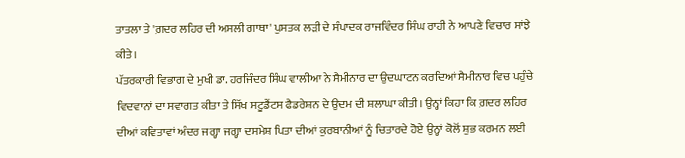ਤਾਤਲਾ ਤੇ 'ਗ਼ਦਰ ਲਹਿਰ ਦੀ ਅਸਲੀ ਗਾਥਾ' ਪੁਸਤਕ ਲੜੀ ਦੇ ਸੰਪਾਦਕ ਰਾਜਵਿੰਦਰ ਸਿੰਘ ਰਾਹੀ ਨੇ ਆਪਣੇ ਵਿਚਾਰ ਸਾਂਝੇ ਕੀਤੇ।
ਪੱਤਰਕਾਰੀ ਵਿਭਾਗ ਦੇ ਮੁਖੀ ਡਾ. ਹਰਜਿੰਦਰ ਸਿੰਘ ਵਾਲੀਆ ਨੇ ਸੈਮੀਨਾਰ ਦਾ ਉਦਘਾਟਨ ਕਰਦਿਆਂ ਸੈਮੀਨਾਰ ਵਿਚ ਪਹੁੰਚੇ ਵਿਦਵਾਨਾਂ ਦਾ ਸਵਾਗਤ ਕੀਤਾ ਤੇ ਸਿੱਖ ਸਟੂਡੈਂਟਸ ਫੈਡਰੇਸ਼ਨ ਦੇ ਉਦਮ ਦੀ ਸ਼ਲਾਘਾ ਕੀਤੀ। ਉਨ੍ਹਾਂ ਕਿਹਾ ਕਿ ਗ਼ਦਰ ਲਹਿਰ ਦੀਆਂ ਕਵਿਤਾਵਾਂ ਅੰਦਰ ਜਗ੍ਹਾ ਜਗ੍ਹਾ ਦਸਮੇਸ਼ ਪਿਤਾ ਦੀਆਂ ਕੁਰਬਾਨੀਆਂ ਨੂੰ ਚਿਤਾਰਦੇ ਹੋਏ ਉਨ੍ਹਾਂ ਕੋਲੋਂ ਸ਼ੁਭ ਕਰਮਨ ਲਈ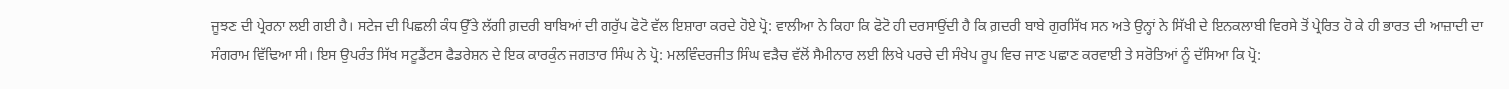ਜੂਝਣ ਦੀ ਪ੍ਰੇਰਨਾ ਲਈ ਗਈ ਹੈ। ਸਟੇਜ ਦੀ ਪਿਛਲੀ ਕੰਧ ਉੱਤੇ ਲੱਗੀ ਗ਼ਦਰੀ ਬਾਬਿਆਂ ਦੀ ਗਰੁੱਪ ਫੋਟੋ ਵੱਲ ਇਸ਼ਾਰਾ ਕਰਦੇ ਹੋਏ ਪ੍ਰੋ: ਵਾਲੀਆ ਨੇ ਕਿਹਾ ਕਿ ਫੋਟੋ ਹੀ ਦਰਸਾਉਂਦੀ ਹੈ ਕਿ ਗ਼ਦਰੀ ਬਾਬੇ ਗੁਰਸਿੱਖ ਸਨ ਅਤੇ ਉਨ੍ਹਾਂ ਨੇ ਸਿੱਖੀ ਦੇ ਇਨਕਲਾਬੀ ਵਿਰਸੇ ਤੋਂ ਪ੍ਰੇਰਿਤ ਹੋ ਕੇ ਹੀ ਭਾਰਤ ਦੀ ਆਜ਼ਾਦੀ ਦਾ ਸੰਗਰਾਮ ਵਿੱਢਿਆ ਸੀ। ਇਸ ਉਪਰੰਤ ਸਿੱਖ ਸਟੂਡੈਂਟਸ ਫੈਡਰੇਸ਼ਨ ਦੇ ਇਕ ਕਾਰਕੁੰਨ ਜਗਤਾਰ ਸਿੰਘ ਨੇ ਪ੍ਰੋ: ਮਲਵਿੰਦਰਜੀਤ ਸਿੰਘ ਵੜੈਚ ਵੱਲੋਂ ਸੈਮੀਨਾਰ ਲਈ ਲਿਖੇ ਪਰਚੇ ਦੀ ਸੰਖੇਪ ਰੂਪ ਵਿਚ ਜਾਣ ਪਛਾਣ ਕਰਵਾਈ ਤੇ ਸਰੋਤਿਆਂ ਨੂੰ ਦੱਸਿਆ ਕਿ ਪ੍ਰੋ: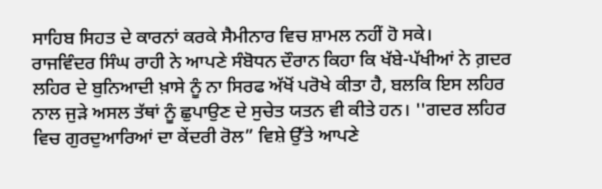ਸਾਹਿਬ ਸਿਹਤ ਦੇ ਕਾਰਨਾਂ ਕਰਕੇ ਸੈਮੀਨਾਰ ਵਿਚ ਸ਼ਾਮਲ ਨਹੀਂ ਹੋ ਸਕੇ।
ਰਾਜਵਿੰਦਰ ਸਿੰਘ ਰਾਹੀ ਨੇ ਆਪਣੇ ਸੰਬੋਧਨ ਦੌਰਾਨ ਕਿਹਾ ਕਿ ਖੱਬੇ-ਪੱਖੀਆਂ ਨੇ ਗ਼ਦਰ ਲਹਿਰ ਦੇ ਬੁਨਿਆਦੀ ਖ਼ਾਸੇ ਨੂੰ ਨਾ ਸਿਰਫ ਅੱਖੋਂ ਪਰੋਖੇ ਕੀਤਾ ਹੈ, ਬਲਕਿ ਇਸ ਲਹਿਰ ਨਾਲ ਜੁੜੇ ਅਸਲ ਤੱਥਾਂ ਨੂੰ ਛੁਪਾਉਣ ਦੇ ਸੁਚੇਤ ਯਤਨ ਵੀ ਕੀਤੇ ਹਨ। ''ਗਦਰ ਲਹਿਰ ਵਿਚ ਗੁਰਦੁਆਰਿਆਂ ਦਾ ਕੇਂਦਰੀ ਰੋਲ” ਵਿਸ਼ੇ ਉੱਤੇ ਆਪਣੇ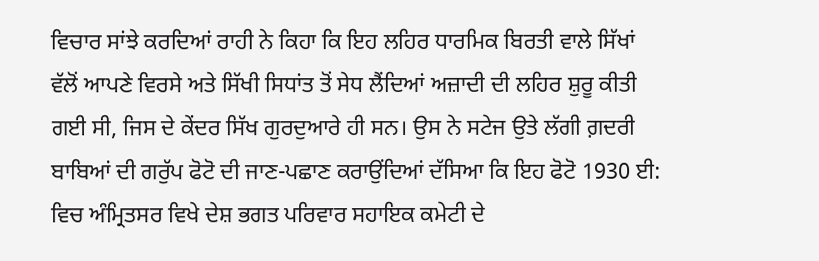ਵਿਚਾਰ ਸਾਂਝੇ ਕਰਦਿਆਂ ਰਾਹੀ ਨੇ ਕਿਹਾ ਕਿ ਇਹ ਲਹਿਰ ਧਾਰਮਿਕ ਬਿਰਤੀ ਵਾਲੇ ਸਿੱਖਾਂ ਵੱਲੋਂ ਆਪਣੇ ਵਿਰਸੇ ਅਤੇ ਸਿੱਖੀ ਸਿਧਾਂਤ ਤੋਂ ਸੇਧ ਲੈਂਦਿਆਂ ਅਜ਼ਾਦੀ ਦੀ ਲਹਿਰ ਸ਼ੁਰੂ ਕੀਤੀ ਗਈ ਸੀ, ਜਿਸ ਦੇ ਕੇਂਦਰ ਸਿੱਖ ਗੁਰਦੁਆਰੇ ਹੀ ਸਨ। ਉਸ ਨੇ ਸਟੇਜ ਉਤੇ ਲੱਗੀ ਗ਼ਦਰੀ ਬਾਬਿਆਂ ਦੀ ਗਰੁੱਪ ਫੋਟੋ ਦੀ ਜਾਣ-ਪਛਾਣ ਕਰਾਉਂਦਿਆਂ ਦੱਸਿਆ ਕਿ ਇਹ ਫੋਟੋ 1930 ਈ: ਵਿਚ ਅੰਮ੍ਰਿਤਸਰ ਵਿਖੇ ਦੇਸ਼ ਭਗਤ ਪਰਿਵਾਰ ਸਹਾਇਕ ਕਮੇਟੀ ਦੇ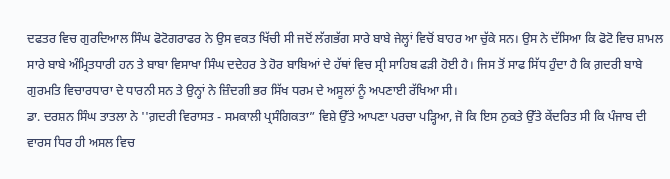ਦਫਤਰ ਵਿਚ ਗੁਰਦਿਆਲ ਸਿੰਘ ਫੋਟੋਗਰਾਫਰ ਨੇ ਉਸ ਵਕਤ ਖਿੱਚੀ ਸੀ ਜਦੋਂ ਲੱਗਭੱਗ ਸਾਰੇ ਬਾਬੇ ਜੇਲ੍ਹਾਂ ਵਿਚੋਂ ਬਾਹਰ ਆ ਚੁੱਕੇ ਸਨ। ਉਸ ਨੇ ਦੱਸਿਆ ਕਿ ਫੋਟੋ ਵਿਚ ਸ਼ਾਮਲ ਸਾਰੇ ਬਾਬੇ ਅੰਮ੍ਰਿਤਧਾਰੀ ਹਨ ਤੇ ਬਾਬਾ ਵਿਸਾਖਾ ਸਿੰਘ ਦਦੇਹਰ ਤੇ ਹੋਰ ਬਾਬਿਆਂ ਦੇ ਹੱਥਾਂ ਵਿਚ ਸ੍ਰੀ ਸਾਹਿਬ ਫੜੀ ਹੋਈ ਹੈ। ਜਿਸ ਤੋਂ ਸਾਫ ਸਿੱਧ ਹੁੰਦਾ ਹੈ ਕਿ ਗ਼ਦਰੀ ਬਾਬੇ ਗੁਰਮਤਿ ਵਿਚਾਰਧਾਰਾ ਦੇ ਧਾਰਨੀ ਸਨ ਤੇ ਉਨ੍ਹਾਂ ਨੇ ਜ਼ਿੰਦਗੀ ਭਰ ਸਿੱਖ ਧਰਮ ਦੇ ਅਸੂਲਾਂ ਨੂੰ ਅਪਣਾਈ ਰੱਖਿਆ ਸੀ।
ਡਾ. ਦਰਸ਼ਨ ਸਿੰਘ ਤਾਤਲਾ ਨੇ ''ਗ਼ਦਰੀ ਵਿਰਾਸਤ - ਸਮਕਾਲੀ ਪ੍ਰਸੰਗਿਕਤਾ” ਵਿਸ਼ੇ ਉੱਤੇ ਆਪਣਾ ਪਰਚਾ ਪੜ੍ਹਿਆ, ਜੋ ਕਿ ਇਸ ਨੁਕਤੇ ਉੱਤੇ ਕੇਂਦਰਿਤ ਸੀ ਕਿ ਪੰਜਾਬ ਦੀ ਵਾਰਸ ਧਿਰ ਹੀ ਅਸਲ ਵਿਚ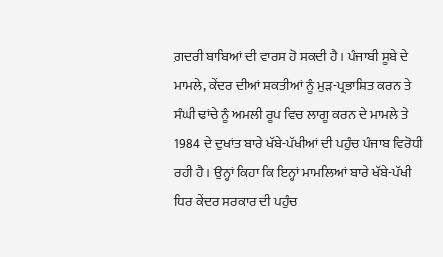ਗ਼ਦਰੀ ਬਾਬਿਆਂ ਦੀ ਵਾਰਸ ਹੋ ਸਕਦੀ ਹੈ। ਪੰਜਾਬੀ ਸੂਬੇ ਦੇ ਮਾਮਲੇ, ਕੇਂਦਰ ਦੀਆਂ ਸ਼ਕਤੀਆਂ ਨੂੰ ਮੁੜ-ਪ੍ਰਭਾਸ਼ਿਤ ਕਰਨ ਤੇ ਸੰਘੀ ਢਾਂਚੇ ਨੂੰ ਅਮਲੀ ਰੂਪ ਵਿਚ ਲਾਗੂ ਕਰਨ ਦੇ ਮਾਮਲੇ ਤੇ 1984 ਦੇ ਦੁਖਾਂਤ ਬਾਰੇ ਖੱਬੇ-ਪੱਖੀਆਂ ਦੀ ਪਹੁੰਚ ਪੰਜਾਬ ਵਿਰੋਧੀ ਰਹੀ ਹੈ। ਉਨ੍ਹਾਂ ਕਿਹਾ ਕਿ ਇਨ੍ਹਾਂ ਮਾਮਲਿਆਂ ਬਾਰੇ ਖੱਬੇ-ਪੱਖੀ ਧਿਰ ਕੇਂਦਰ ਸਰਕਾਰ ਦੀ ਪਹੁੰਚ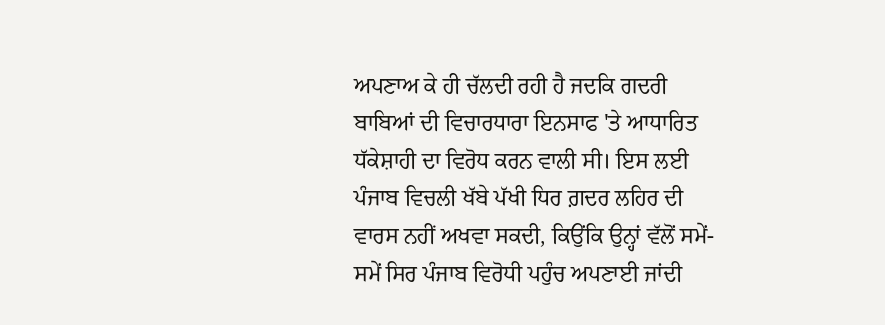ਅਪਣਾਅ ਕੇ ਹੀ ਚੱਲਦੀ ਰਹੀ ਹੈ ਜਦਕਿ ਗਦਰੀ ਬਾਬਿਆਂ ਦੀ ਵਿਚਾਰਧਾਰਾ ਇਨਸਾਫ 'ਤੇ ਆਧਾਰਿਤ ਧੱਕੇਸ਼ਾਹੀ ਦਾ ਵਿਰੋਧ ਕਰਨ ਵਾਲੀ ਸੀ। ਇਸ ਲਈ ਪੰਜਾਬ ਵਿਚਲੀ ਖੱਬੇ ਪੱਖੀ ਧਿਰ ਗ਼ਦਰ ਲਹਿਰ ਦੀ ਵਾਰਸ ਨਹੀਂ ਅਖਵਾ ਸਕਦੀ, ਕਿਉਂਕਿ ਉਨ੍ਹਾਂ ਵੱਲੋਂ ਸਮੇਂ-ਸਮੇਂ ਸਿਰ ਪੰਜਾਬ ਵਿਰੋਧੀ ਪਹੁੰਚ ਅਪਣਾਈ ਜਾਂਦੀ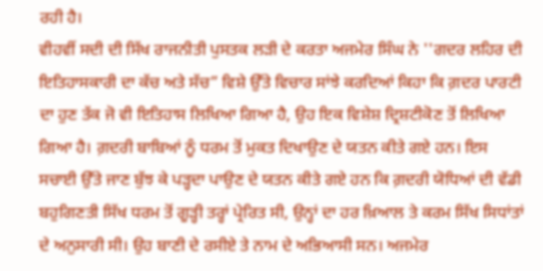ਰਹੀ ਹੈ।
ਵੀਹਵੀਂ ਸਦੀ ਦੀ ਸਿੱਖ ਰਾਜਨੀਤੀ ਪੁਸਤਕ ਲੜੀ ਦੇ ਕਰਤਾ ਅਜਮੇਰ ਸਿੰਘ ਨੇ ''ਗਦਰ ਲਹਿਰ ਦੀ ਇਤਿਹਾਸਕਾਰੀ ਦਾ ਕੱਚ ਅਤੇ ਸੱਚ” ਵਿਸ਼ੇ ਉੱਤੇ ਵਿਚਾਰ ਸਾਂਝੇ ਕਰਦਿਆਂ ਕਿਹਾ ਕਿ ਗ਼ਦਰ ਪਾਰਟੀ ਦਾ ਹੁਣ ਤੱਕ ਜੋ ਵੀ ਇਤਿਹਾਸ ਲਿਖਿਆ ਗਿਆ ਹੈ, ਉਹ ਇਕ ਵਿਸ਼ੇਸ਼ ਦ੍ਰਿਸ਼ਟੀਕੋਣ ਤੋਂ ਲਿਖਿਆ ਗਿਆ ਹੈ। ਗ਼ਦਰੀ ਬਾਬਿਆਂ ਨੂੰ ਧਰਮ ਤੋਂ ਮੁਕਤ ਦਿਖਾਉਣ ਦੇ ਯਤਨ ਕੀਤੇ ਗਏ ਹਨ। ਇਸ ਸਚਾਈ ਉੱਤੇ ਜਾਣ ਬੁੱਝ ਕੇ ਪੜ੍ਹਦਾ ਪਾਉਣ ਦੇ ਯਤਨ ਕੀਤੇ ਗਏ ਹਨ ਕਿ ਗ਼ਦਰੀ ਯੋਧਿਆਂ ਦੀ ਵੱਡੀ ਬਹੁਗਿਣਤੀ ਸਿੱਖ ਧਰਮ ਤੋਂ ਗੂੜ੍ਹੀ ਤਰ੍ਹਾਂ ਪ੍ਰੇਰਿਤ ਸੀ, ਉਨ੍ਹਾਂ ਦਾ ਹਰ ਖ਼ਿਆਲ ਤੇ ਕਰਮ ਸਿੱਖ ਸਿਧਾਂਤਾਂ ਦੇ ਅਨੁਸਾਰੀ ਸੀ। ਉਹ ਬਾਣੀ ਦੇ ਰਸੀਏ ਤੇ ਨਾਮ ਦੇ ਅਭਿਆਸੀ ਸਨ। ਅਜਮੇਰ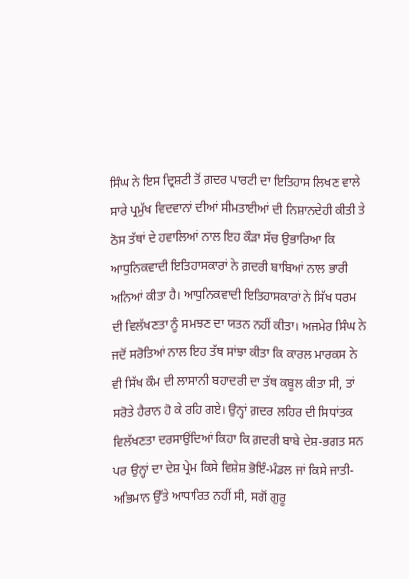ਸਿੰਘ ਨੇ ਇਸ ਦ੍ਰਿਸ਼ਟੀ ਤੋਂ ਗ਼ਦਰ ਪਾਰਟੀ ਦਾ ਇਤਿਹਾਸ ਲਿਖਣ ਵਾਲੇ ਸਾਰੇ ਪ੍ਰਮੁੱਖ ਵਿਦਵਾਨਾਂ ਦੀਆਂ ਸੀਮਤਾਈਆਂ ਦੀ ਨਿਸ਼ਾਨਦੇਹੀ ਕੀਤੀ ਤੇ ਠੋਸ ਤੱਥਾਂ ਦੇ ਹਵਾਲਿਆਂ ਨਾਲ ਇਹ ਕੌੜਾ ਸੱਚ ਉਭਾਰਿਆ ਕਿ ਆਧੁਨਿਕਵਾਦੀ ਇਤਿਹਾਸਕਾਰਾਂ ਨੇ ਗ਼ਦਰੀ ਬਾਬਿਆਂ ਨਾਲ ਭਾਰੀ ਅਨਿਆਂ ਕੀਤਾ ਹੈ। ਆਧੁਨਿਕਵਾਦੀ ਇਤਿਹਾਸਕਾਰਾਂ ਨੇ ਸਿੱਖ ਧਰਮ ਦੀ ਵਿਲੱਖਣਤਾ ਨੂੰ ਸਮਝਣ ਦਾ ਯਤਨ ਨਹੀਂ ਕੀਤਾ। ਅਜਮੇਰ ਸਿੰਘ ਨੇ ਜਦੋਂ ਸਰੋਤਿਆਂ ਨਾਲ ਇਹ ਤੱਥ ਸਾਂਝਾ ਕੀਤਾ ਕਿ ਕਾਰਲ ਮਾਰਕਸ ਨੇ ਵੀ ਸਿੱਖ ਕੌਮ ਦੀ ਲਾਸਾਨੀ ਬਹਾਦਰੀ ਦਾ ਤੱਥ ਕਬੂਲ ਕੀਤਾ ਸੀ, ਤਾਂ ਸਰੋਤੇ ਹੈਰਾਨ ਹੋ ਕੇ ਰਹਿ ਗਏ। ਉਨ੍ਹਾਂ ਗ਼ਦਰ ਲਹਿਰ ਦੀ ਸਿਧਾਂਤਕ ਵਿਲੱਖਣਤਾ ਦਰਸਾਉਂਦਿਆਂ ਕਿਹਾ ਕਿ ਗ਼ਦਰੀ ਬਾਬੇ ਦੇਸ਼-ਭਗਤ ਸਨ ਪਰ ਉਨ੍ਹਾਂ ਦਾ ਦੇਸ਼ ਪ੍ਰੇਮ ਕਿਸੇ ਵਿਸ਼ੇਸ਼ ਭੋਇੰ-ਮੰਡਲ ਜਾਂ ਕਿਸੇ ਜਾਤੀ-ਅਭਿਮਾਨ ਉੱਤੇ ਆਧਾਰਿਤ ਨਹੀਂ ਸੀ, ਸਗੋਂ ਗੁਰੂ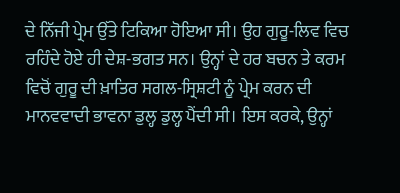ਦੇ ਨਿੱਜੀ ਪ੍ਰੇਮ ਉੱਤੇ ਟਿਕਿਆ ਹੋਇਆ ਸੀ। ਉਹ ਗੁਰੂ-ਲਿਵ ਵਿਚ ਰਹਿੰਦੇ ਹੋਏ ਹੀ ਦੇਸ਼-ਭਗਤ ਸਨ। ਉਨ੍ਹਾਂ ਦੇ ਹਰ ਬਚਨ ਤੇ ਕਰਮ ਵਿਚੋਂ ਗੁਰੂ ਦੀ ਖ਼ਾਤਿਰ ਸਗਲ-ਸ੍ਰਿਸ਼ਟੀ ਨੂੰ ਪ੍ਰੇਮ ਕਰਨ ਦੀ ਮਾਨਵਵਾਦੀ ਭਾਵਨਾ ਡੁਲ੍ਹ ਡੁਲ੍ਹ ਪੈਂਦੀ ਸੀ। ਇਸ ਕਰਕੇ, ਉਨ੍ਹਾਂ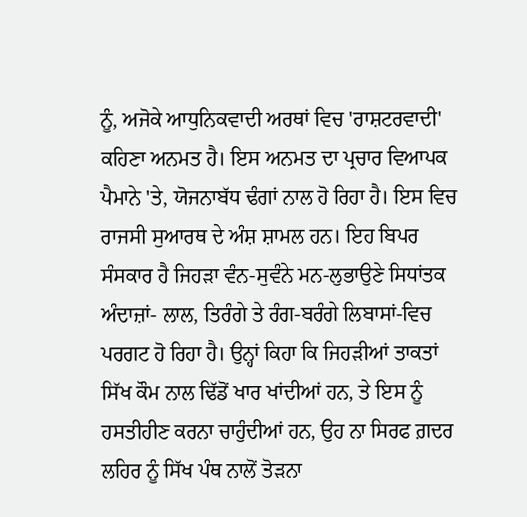ਨੂੰ, ਅਜੋਕੇ ਆਧੁਨਿਕਵਾਦੀ ਅਰਥਾਂ ਵਿਚ 'ਰਾਸ਼ਟਰਵਾਦੀ' ਕਹਿਣਾ ਅਨਮਤ ਹੈ। ਇਸ ਅਨਮਤ ਦਾ ਪ੍ਰਚਾਰ ਵਿਆਪਕ ਪੈਮਾਨੇ 'ਤੇ, ਯੋਜਨਾਬੱਧ ਢੰਗਾਂ ਨਾਲ ਹੋ ਰਿਹਾ ਹੈ। ਇਸ ਵਿਚ ਰਾਜਸੀ ਸੁਆਰਥ ਦੇ ਅੰਸ਼ ਸ਼ਾਮਲ ਹਨ। ਇਹ ਬਿਪਰ ਸੰਸਕਾਰ ਹੈ ਜਿਹੜਾ ਵੰਨ-ਸੁਵੰਨੇ ਮਨ-ਲੁਭਾਉਣੇ ਸਿਧਾਂਤਕ ਅੰਦਾਜ਼ਾਂ- ਲਾਲ, ਤਿਰੰਗੇ ਤੇ ਰੰਗ-ਬਰੰਗੇ ਲਿਬਾਸਾਂ-ਵਿਚ ਪਰਗਟ ਹੋ ਰਿਹਾ ਹੈ। ਉਨ੍ਹਾਂ ਕਿਹਾ ਕਿ ਜਿਹੜੀਆਂ ਤਾਕਤਾਂ ਸਿੱਖ ਕੌਮ ਨਾਲ ਢਿੱਡੋਂ ਖਾਰ ਖਾਂਦੀਆਂ ਹਨ, ਤੇ ਇਸ ਨੂੰ ਹਸਤੀਹੀਣ ਕਰਨਾ ਚਾਹੁੰਦੀਆਂ ਹਨ, ਉਹ ਨਾ ਸਿਰਫ ਗ਼ਦਰ ਲਹਿਰ ਨੂੰ ਸਿੱਖ ਪੰਥ ਨਾਲੋਂ ਤੋੜਨਾ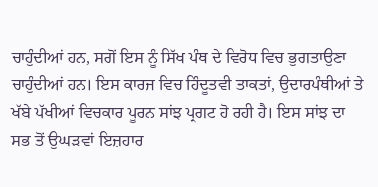ਚਾਹੁੰਦੀਆਂ ਹਨ, ਸਗੋਂ ਇਸ ਨੂੰ ਸਿੱਖ ਪੰਥ ਦੇ ਵਿਰੋਧ ਵਿਚ ਭੁਗਤਾਉਣਾ ਚਾਹੁੰਦੀਆਂ ਹਨ। ਇਸ ਕਾਰਜ ਵਿਚ ਹਿੰਦੂਤਵੀ ਤਾਕਤਾਂ, ਉਦਾਰਪੰਥੀਆਂ ਤੇ ਖੱਬੇ ਪੱਖੀਆਂ ਵਿਚਕਾਰ ਪੂਰਨ ਸਾਂਝ ਪ੍ਰਗਟ ਹੋ ਰਹੀ ਹੈ। ਇਸ ਸਾਂਝ ਦਾ ਸਭ ਤੋਂ ਉਘੜਵਾਂ ਇਜ਼ਹਾਰ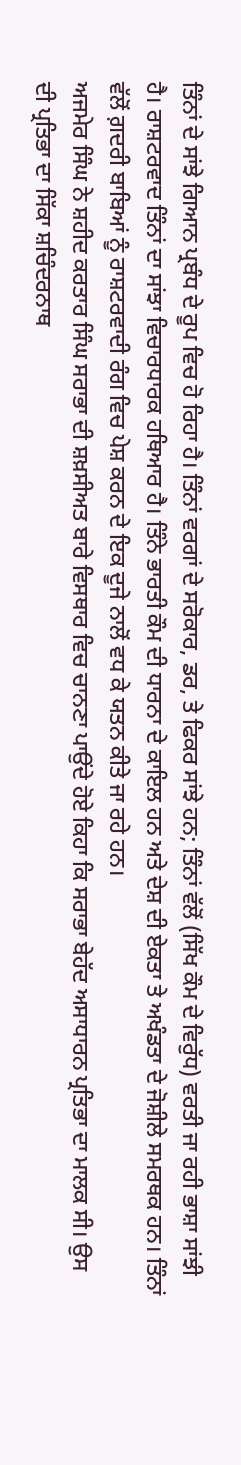ਤਿੰਨਾਂ ਦੇ ਸਾਂਝੇ ਗਿਆਨ ਪ੍ਰਬੰਧ ਦੇ ਰੂਪ ਵਿਚ ਹੋ ਰਿਹਾ ਹੈ। ਤਿੰਨਾਂ ਵਰਗਾਂ ਦੇ ਸਰੋਕਾਰ, ਡਰ, ਤੇ ਫਿਕਰ ਸਾਂਝੇ ਹਨ; ਤਿੰਨਾਂ ਵੱਲੋਂ (ਸਿੱਖ ਕੌਮ ਦੇ ਵਿਰੁੱਧ) ਵਰਤੀ ਜਾ ਰਹੀ ਭਾਸ਼ਾ ਸਾਂਝੀ ਹੈ। ਰਾਸ਼ਟਰਵਾਦ ਤਿੰਨਾਂ ਦਾ ਸਾਂਝਾ ਵਿਚਾਰਧਾਰਕ ਹਥਿਆਰ ਹੈ। ਤਿੰਨੇ ਭਾਰਤੀ ਕੌਮ ਦੀ ਧਾਰਨਾ ਦੇ ਕਾਇਲ ਹਨ ਅਤੇ ਦੇਸ਼ ਦੀ ਏਕਤਾ ਤੇ ਅਖੰਡਤਾ ਦੇ ਜੋਸ਼ੀਲੇ ਸਮਰਥਕ ਹਨ। ਤਿੰਨਾਂ ਵੱਲੋਂ ਗ਼ਦਰੀ ਬਾਬਿਆਂ ਨੂੰ ਰਾਸ਼ਟਰਵਾਦੀ ਰੰਗ ਵਿਚ ਪੇਸ਼ ਕਰਨ ਦੇ ਇਕ ਦੂਜੇ ਨਾਲੋਂ ਵਧ ਕੇ ਯਤਨ ਕੀਤੇ ਜਾ ਰਹੇ ਹਨ।
ਅਜਮੇਰ ਸਿੰਘ ਨੇ ਸ਼ਹੀਦ ਕਰਤਾਰ ਸਿੰਘ ਸਰਾਭਾ ਦੀ ਸ਼ਖ਼ਸੀਅਤ ਬਾਰੇ ਵਿਸਥਾਰ ਵਿਚ ਚਾਨਣਾ ਪਾਉਂਦੇ ਹੋਏ ਕਿਹਾ ਕਿ ਸਰਾਭਾ ਬੇਹੱਦ ਅਸਾਧਾਰਨ ਪ੍ਰਤਿਭਾ ਦਾ ਮਾਲਕ ਸੀ। ਉਸ ਦੀ ਪ੍ਰਤਿਭਾ ਦਾ ਸਿੱਕਾ ਸ਼ਚਿੰਦਰਨਾਥ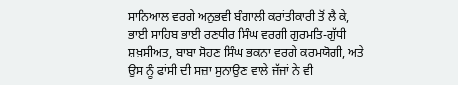ਸਾਨਿਆਲ ਵਰਗੇ ਅਨੁਭਵੀ ਬੰਗਾਲੀ ਕਰਾਂਤੀਕਾਰੀ ਤੋਂ ਲੈ ਕੇ, ਭਾਈ ਸਾਹਿਬ ਭਾਈ ਰਣਧੀਰ ਸਿੰਘ ਵਰਗੀ ਗੁਰਮਤਿ-ਗੁੱਧੀ ਸ਼ਖ਼ਸੀਅਤ, ਬਾਬਾ ਸੋਹਣ ਸਿੰਘ ਭਕਨਾ ਵਰਗੇ ਕਰਮਯੋਗੀ, ਅਤੇ ਉਸ ਨੂੰ ਫਾਂਸੀ ਦੀ ਸਜ਼ਾ ਸੁਨਾਉਣ ਵਾਲੇ ਜੱਜਾਂ ਨੇ ਵੀ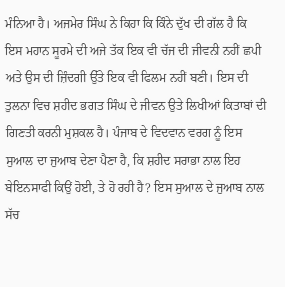ਮੰਨਿਆ ਹੈ। ਅਜਮੇਰ ਸਿੰਘ ਨੇ ਕਿਹਾ ਕਿ ਕਿੰਨੇ ਦੁੱਖ ਦੀ ਗੱਲ ਹੈ ਕਿ ਇਸ ਮਹਾਨ ਸੂਰਮੇ ਦੀ ਅਜੇ ਤੱਕ ਇਕ ਵੀ ਚੱਜ ਦੀ ਜੀਵਨੀ ਨਹੀਂ ਛਪੀ ਅਤੇ ਉਸ ਦੀ ਜ਼ਿੰਦਗੀ ਉੱਤੇ ਇਕ ਵੀ ਫਿਲਮ ਨਹੀਂ ਬਣੀ। ਇਸ ਦੀ ਤੁਲਨਾ ਵਿਚ ਸ਼ਹੀਦ ਭਗਤ ਸਿੰਘ ਦੇ ਜੀਵਨ ਉਤੇ ਲਿਖੀਆਂ ਕਿਤਾਬਾਂ ਦੀ ਗਿਣਤੀ ਕਰਨੀ ਮੁਸ਼ਕਲ ਹੈ। ਪੰਜਾਬ ਦੇ ਵਿਦਵਾਨ ਵਰਗ ਨੂੰ ਇਸ ਸੁਆਲ ਦਾ ਜੁਆਬ ਦੇਣਾ ਪੈਣਾ ਹੈ, ਕਿ ਸ਼ਹੀਦ ਸਰਾਭਾ ਨਾਲ ਇਹ ਬੇਇਨਸਾਫੀ ਕਿਉਂ ਹੋਈ, ਤੇ ਹੋ ਰਹੀ ਹੈ? ਇਸ ਸੁਆਲ ਦੇ ਜੁਆਬ ਨਾਲ ਸੱਚ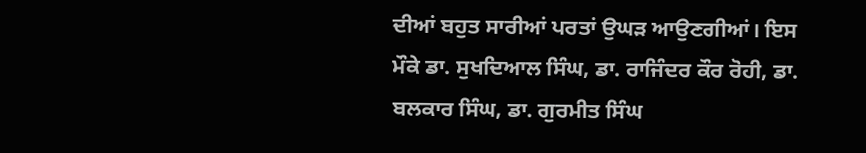ਦੀਆਂ ਬਹੁਤ ਸਾਰੀਆਂ ਪਰਤਾਂ ਉਘੜ ਆਉਣਗੀਆਂ। ਇਸ ਮੌਕੇ ਡਾ. ਸੁਖਦਿਆਲ ਸਿੰਘ, ਡਾ. ਰਾਜਿੰਦਰ ਕੌਰ ਰੋਹੀ, ਡਾ. ਬਲਕਾਰ ਸਿੰਘ, ਡਾ. ਗੁਰਮੀਤ ਸਿੰਘ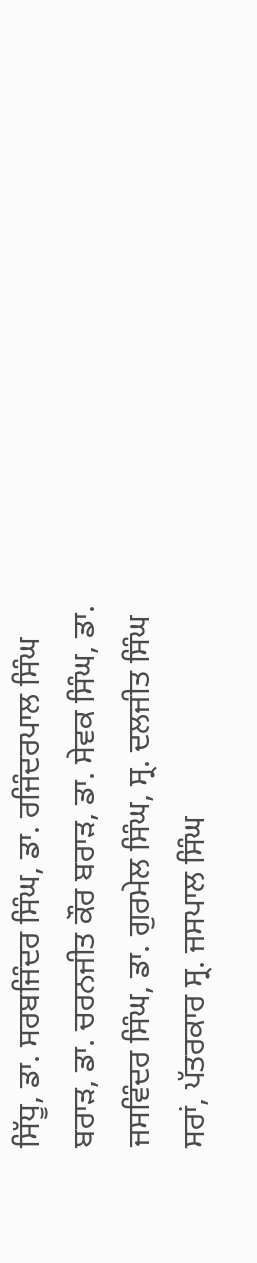ਸਿੱਧੂ, ਡਾ. ਸਰਬਜਿੰਦਰ ਸਿੰਘ, ਡਾ. ਰਜਿੰਦਰਪਾਲ ਸਿੰਘ ਬਰਾੜ, ਡਾ. ਚਰਨਜੀਤ ਕੌਰ ਬਰਾੜ, ਡਾ. ਸੇਵਕ ਸਿੰਘ, ਡਾ. ਜਸਵਿੰਦਰ ਸਿੰਘ, ਡਾ. ਗੁਰਮੇਲ ਸਿੰਘ, ਸ੍ਰ. ਦਲਜੀਤ ਸਿੰਘ ਸਰਾਂ, ਪੱਤਰਕਾਰ ਸ੍ਰ. ਜਸਪਾਲ ਸਿੰਘ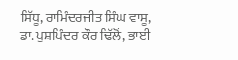ਸਿੱਧੂ, ਰਾਮਿੰਦਰਜੀਤ ਸਿੰਘ ਵਾਸੂ, ਡਾ. ਪੁਸ਼ਪਿੰਦਰ ਕੌਰ ਢਿੱਲੋਂ, ਭਾਈ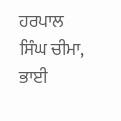ਹਰਪਾਲ ਸਿੰਘ ਚੀਮਾ, ਭਾਈ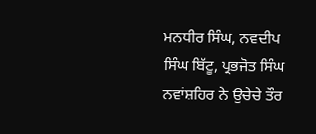ਮਨਧੀਰ ਸਿੰਘ, ਨਵਦੀਪ ਸਿੰਘ ਬਿੱਟੂ, ਪ੍ਰਭਜੋਤ ਸਿੰਘ ਨਵਾਂਸ਼ਹਿਰ ਨੇ ਉਚੇਚੇ ਤੌਰ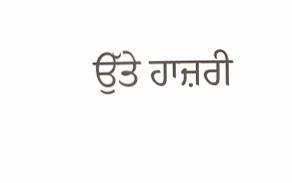ਉੱਤੇ ਹਾਜ਼ਰੀ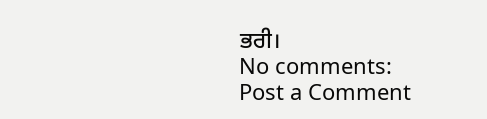ਭਰੀ।
No comments:
Post a Comment